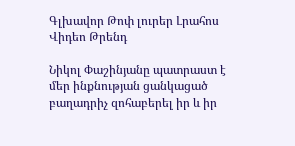Գլխավոր Թոփ լուրեր Լրահոս Վիդեո Թրենդ

Նիկոլ Փաշինյանը պատրաստ է մեր ինքնության ցանկացած բաղադրիչ զոհաբերել իր և իր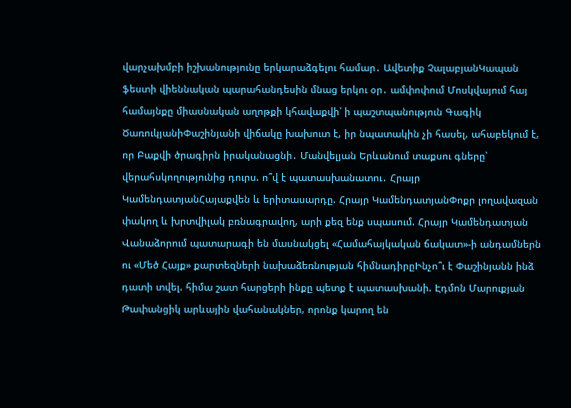վարչախմբի իշխանությունը երկարաձգելու համար․ Ավետիք ՉալաբյանԿապան ֆեստի վիեննական պարահանդեսին մնաց երկու օր․ ամփոփում Մոսկվայում հայ համայնքը միասնական աղոթքի կհավաքվի՝ ի պաշտպանություն Գագիկ ԾառուկյանիՓաշինյանի վիճակը խախուտ է, իր նպատակին չի հասել, ահաբեկում է, որ Բաքվի ծրագիրն իրականացնի․ Մանվելյան Երևանում տաքսու գները՝ վերահսկողությունից դուրս. ո՞վ է պատասխանատու․ Հրայր ԿամենդատյանՀայաքվեն և երիտասարդը. Հրայր ԿամենդատյանՓոքր լողավազան փակող և խրտվիլակ բռնագրավող, արի քեզ ենք սպասում. Հրայր Կամենդատյան Վանաձորում պատարագի են մասնակցել «Համահայկական ճակատ»-ի անդամներն ու «Մեծ Հայք» քարտեզների նախաձեռնության հիմնադիրըԻնչո՞ւ է Փաշինյանն ինձ դատի տվել. հիմա շատ հարցերի ինքը պետք է պատասխանի. Էդմոն Մարուքյան Թափանցիկ արևային վահանակներ, որոնք կարող են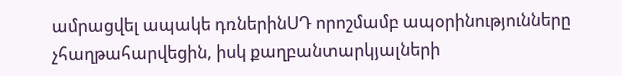ամրացվել ապակե դռներինՍԴ որոշմամբ ապօրինությունները չհաղթահարվեցին, իսկ քաղբանտարկյալների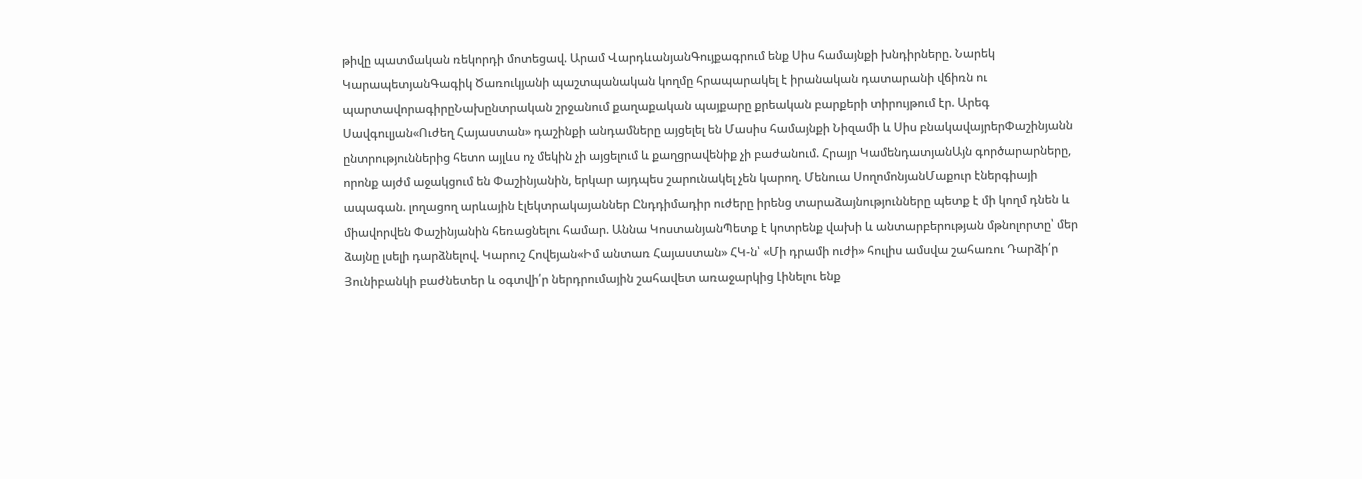թիվը պատմական ռեկորդի մոտեցավ. Արամ ՎարդևանյանԳույքագրում ենք Սիս համայնքի խնդիրները. Նարեկ ԿարապետյանԳագիկ Ծառուկյանի պաշտպանական կողմը հրապարակել է իրանական դատարանի վճիռն ու պարտավորագիրըՆախընտրական շրջանում քաղաքական պայքարը քրեական բարքերի տիրույթում էր. Արեգ Սավգուլյան«Ուժեղ Հայաստան» դաշինքի անդամները այցելել են Մասիս համայնքի Նիզամի և Սիս բնակավայրերՓաշինյանն ընտրություններից հետո այլևս ոչ մեկին չի այցելում և քաղցրավենիք չի բաժանում. Հրայր ԿամենդատյանԱյն գործարարները, որոնք այժմ աջակցում են Փաշինյանին, երկար այդպես շարունակել չեն կարող. Մենուա ՍողոմոնյանՄաքուր էներգիայի ապագան. լողացող արևային էլեկտրակայաններ Ընդդիմադիր ուժերը իրենց տարաձայնությունները պետք է մի կողմ դնեն և միավորվեն Փաշինյանին հեռացնելու համար. Աննա ԿոստանյանՊետք է կոտրենք վախի և անտարբերության մթնոլորտը՝ մեր ձայնը լսելի դարձնելով. Կարուշ Հովեյան«Իմ անտառ Հայաստան» ՀԿ-ն՝ «Մի դրամի ուժի» հուլիս ամսվա շահառու Դարձի՛ր Յունիբանկի բաժնետեր և օգտվի՛ր ներդրումային շահավետ առաջարկից Լինելու ենք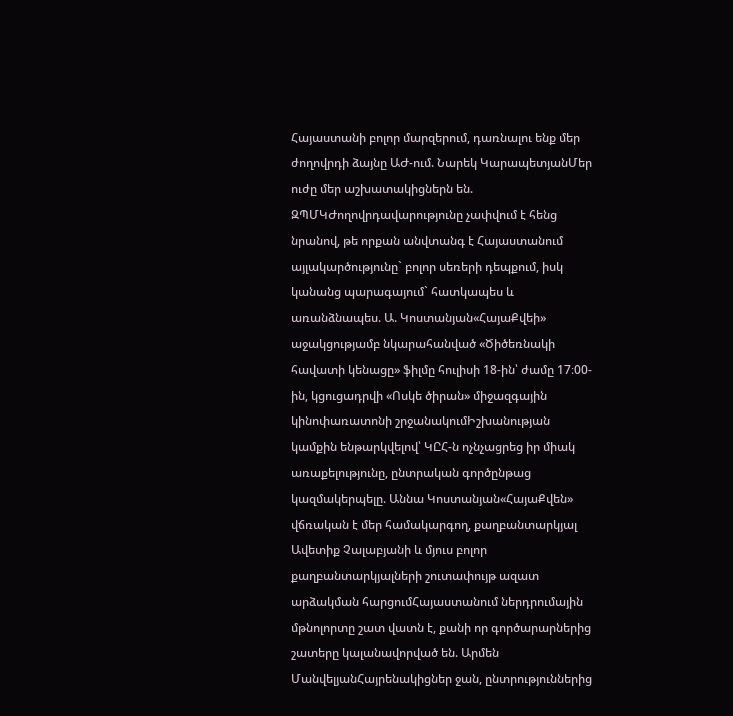Հայաստանի բոլոր մարզերում, դառնալու ենք մեր ժողովրդի ձայնը ԱԺ-ում. Նարեկ ԿարապետյանՄեր ուժը մեր աշխատակիցներն են. ԶՊՄԿԺողովրդավարությունը չափվում է հենց նրանով, թե որքան անվտանգ է Հայաստանում այլակարծությունը` բոլոր սեռերի դեպքում, իսկ կանանց պարագայում` հատկապես և առանձնապես. Ա. Կոստանյան«ՀայաՔվեի» աջակցությամբ նկարահանված «Ծիծեռնակի հավատի կենացը» ֆիլմը հուլիսի 18-ին՝ ժամը 17։00-ին, կցուցադրվի «Ոսկե ծիրան» միջազգային կինոփառատոնի շրջանակումԻշխանության կամքին ենթարկվելով՝ ԿԸՀ-ն ոչնչացրեց իր միակ առաքելությունը, ընտրական գործընթաց կազմակերպելը. Աննա Կոստանյան«ՀայաՔվեն» վճռական է մեր համակարգող, քաղբանտարկյալ Ավետիք Չալաբյանի և մյուս բոլոր քաղբանտարկյալների շուտափույթ ազատ արձակման հարցումՀայաստանում ներդրումային մթնոլորտը շատ վատն է, քանի որ գործարարներից շատերը կալանավորված են. Արմեն ՄանվելյանՀայրենակիցներ ջան, ընտրություններից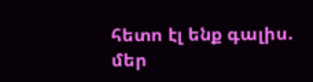հետո էլ ենք գալիս. մեր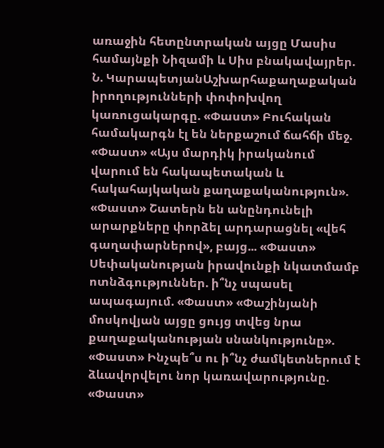առաջին հետընտրական այցը Մասիս համայնքի Նիզամի և Սիս բնակավայրեր. Ն. ԿարապետյանԱշխարհաքաղաքական իրողությունների փոփոխվող կառուցակարգը. «Փաստ» Բուհական համակարգն էլ են ներքաշում ճահճի մեջ. «Փաստ» «Այս մարդիկ իրականում վարում են հակապետական և հակահայկական քաղաքականություն». «Փաստ» Շատերն են անընդունելի արարքները փորձել արդարացնել «վեհ գաղափարներով», բայց... «Փաստ» Սեփականության իրավունքի նկատմամբ ոտնձգություններ. ի՞նչ սպասել ապագայում. «Փաստ» «Փաշինյանի մոսկովյան այցը ցույց տվեց նրա քաղաքականության սնանկությունը». «Փաստ» Ինչպե՞ս ու ի՞նչ ժամկետներում է ձևավորվելու նոր կառավարությունը. «Փաստ»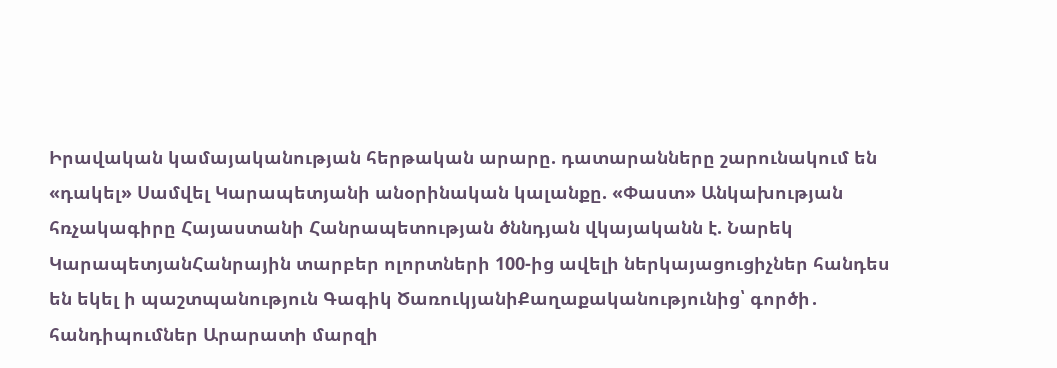Իրավական կամայականության հերթական արարը. դատարանները շարունակում են «դակել» Սամվել Կարապետյանի անօրինական կալանքը. «Փաստ» Անկախության հռչակագիրը Հայաստանի Հանրապետության ծննդյան վկայականն է. Նարեկ ԿարապետյանՀանրային տարբեր ոլորտների 100-ից ավելի ներկայացուցիչներ հանդես են եկել ի պաշտպանություն Գագիկ ԾառուկյանիՔաղաքականությունից՝ գործի․ հանդիպումներ Արարատի մարզի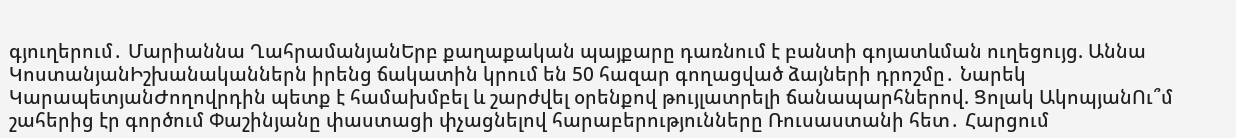գյուղերում․ Մարիաննա ՂահրամանյանԵրբ քաղաքական պայքարը դառնում է բանտի գոյատևման ուղեցույց. Աննա ԿոստանյանԻշխանականներն իրենց ճակատին կրում են 50 հազար գողացված ձայների դրոշմը․ Նարեկ ԿարապետյանԺողովրդին պետք է համախմբել և շարժվել օրենքով թույլատրելի ճանապարհներով. Ցոլակ ԱկոպյանՈւ՞մ շահերից էր գործում Փաշինյանը փաստացի փչացնելով հարաբերությունները Ռուսաստանի հետ․ Հարցում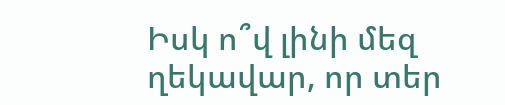Իսկ ո՞վ լինի մեզ ղեկավար, որ տեր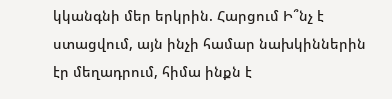կկանգնի մեր երկրին. Հարցում Ի՞նչ է ստացվում, այն ինչի համար նախկիններին էր մեղադրում, հիմա ինքն է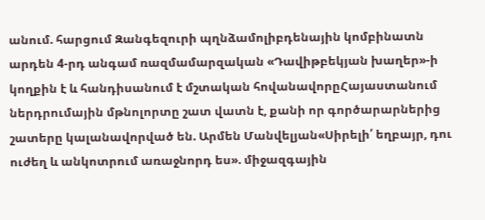անում. հարցում Զանգեզուրի պղնձամոլիբդենային կոմբինատն արդեն 4-րդ անգամ ռազմամարզական «Դավիթբեկյան խաղեր»-ի կողքին է և հանդիսանում է մշտական հովանավորըՀայաստանում ներդրումային մթնոլորտը շատ վատն է, քանի որ գործարարներից շատերը կալանավորված են. Արմեն Մանվելյան«Սիրելի՛ եղբայր, դու ուժեղ և անկոտրում առաջնորդ ես». միջազգային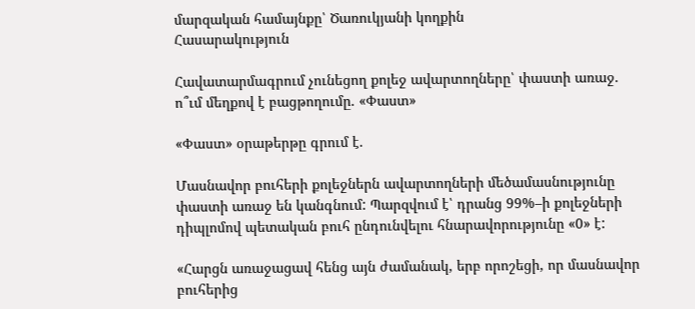մարզական համայնքը՝ Ծառուկյանի կողքին
Հասարակություն

Հավատարմագրում չունեցող քոլեջ ավարտողները՝ փաստի առաջ. ո՞ւմ մեղքով է բացթողումը. «Փաստ»

«Փաստ» օրաթերթը գրում է.

Մասնավոր բուհերի քոլեջներն ավարտողների մեծամասնությունը փաստի առաջ են կանգնում: Պարզվում է՝ դրանց 99%–ի քոլեջների դիպլոմով պետական բուհ ընդունվելու հնարավորությունը «0» է:

«Հարցն առաջացավ հենց այն ժամանակ, երբ որոշեցի, որ մասնավոր բուհերից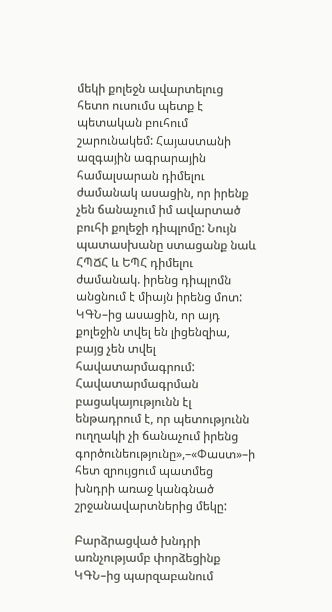մեկի քոլեջն ավարտելուց հետո ուսումս պետք է պետական բուհում շարունակեմ: Հայաստանի ազգային ագրարային համալսարան դիմելու ժամանակ ասացին, որ իրենք չեն ճանաչում իմ ավարտած բուհի քոլեջի դիպլոմը: Նույն պատասխանը ստացանք նաև ՀՊՃՀ և ԵՊՀ դիմելու ժամանակ. իրենց դիպլոմն անցնում է միայն իրենց մոտ: ԿԳՆ–ից ասացին, որ այդ քոլեջին տվել են լիցենզիա, բայց չեն տվել հավատարմագրում: Հավատարմագրման բացակայությունն էլ ենթադրում է, որ պետությունն ուղղակի չի ճանաչում իրենց գործունեությունը»,–«Փաստ»–ի հետ զրույցում պատմեց խնդրի առաջ կանգնած շրջանավարտներից մեկը:

Բարձրացված խնդրի առնչությամբ փորձեցինք ԿԳՆ–ից պարզաբանում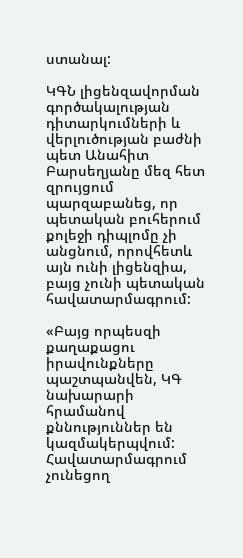ստանալ:

ԿԳՆ լիցենզավորման գործակալության դիտարկումների և վերլուծության բաժնի պետ Անահիտ Բարսեղյանը մեզ հետ զրույցում պարզաբանեց, որ պետական բուհերում քոլեջի դիպլոմը չի անցնում, որովհետև այն ունի լիցենզիա, բայց չունի պետական հավատարմագրում:

«Բայց որպեսզի քաղաքացու իրավունքները պաշտպանվեն, ԿԳ նախարարի հրամանով քննություններ են կազմակերպվում: Հավատարմագրում չունեցող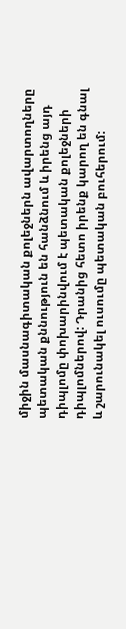միջին մասնագիտական քոլեջներն ավարտողները պետական քննություն են հանձնում և իրենց այդ դիպլոմը փոխարինվում է պետական քոլեջների դիպլոմներով: Դրանից հետո իրենք կարող են գնալ և շարունակել ուսումը պետական բուհերում: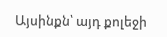Այսինքն՝ այդ քոլեջի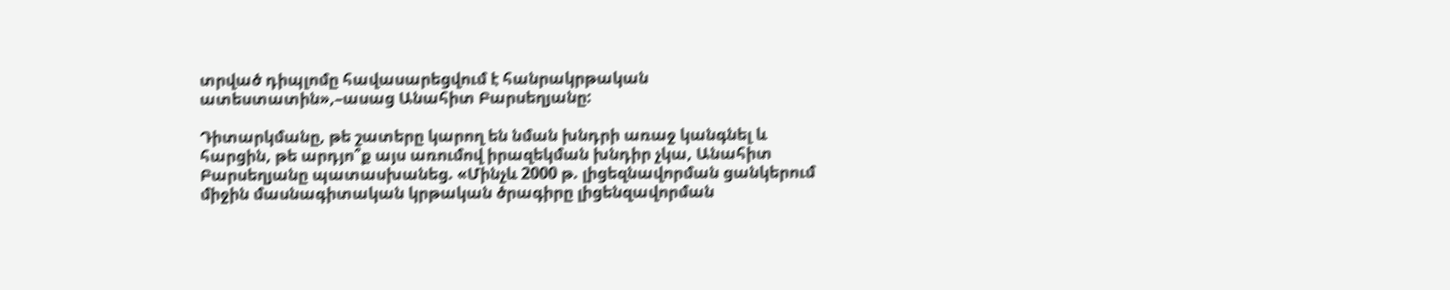տրված դիպլոմը հավասարեցվում է հանրակրթական ատեստատին»,–ասաց Անահիտ Բարսեղյանը:

Դիտարկմանը, թե շատերը կարող են նման խնդրի առաջ կանգնել և հարցին, թե արդյո՞ք այս առումով իրազեկման խնդիր չկա, Անահիտ Բարսեղյանը պատասխանեց. «Մինչև 2000 թ. լիցեզնավորման ցանկերում միջին մասնագիտական կրթական ծրագիրը լիցենզավորման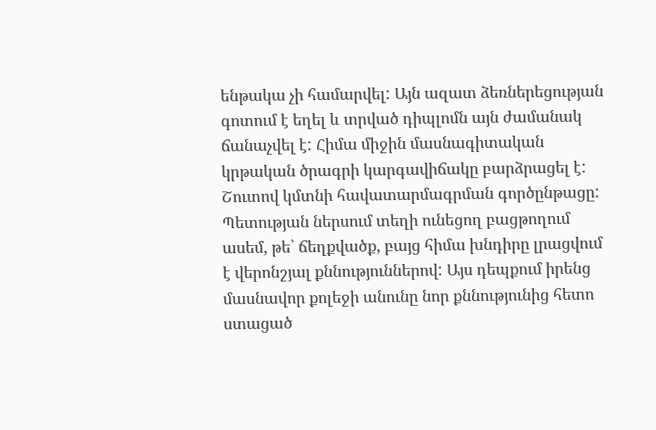ենթակա չի համարվել: Այն ազատ ձեռներեցության գոտում է եղել և տրված դիպլոմն այն ժամանակ ճանաչվել է: Հիմա միջին մասնագիտական կրթական ծրագրի կարգավիճակը բարձրացել է: Շուտով կմտնի հավատարմագրման գործընթացը: Պետության ներսում տեղի ունեցող բացթողում ասեմ, թե՝ ճեղքվածք, բայց հիմա խնդիրը լրացվում է վերոնշյալ քննություններով: Այս դեպքում իրենց մասնավոր քոլեջի անունը նոր քննությունից հետո ստացած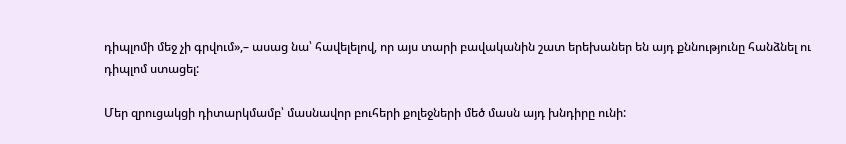դիպլոմի մեջ չի գրվում»,– ասաց նա՝ հավելելով, որ այս տարի բավականին շատ երեխաներ են այդ քննությունը հանձնել ու դիպլոմ ստացել:

Մեր զրուցակցի դիտարկմամբ՝ մասնավոր բուհերի քոլեջների մեծ մասն այդ խնդիրը ունի: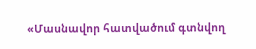«Մասնավոր հատվածում գտնվող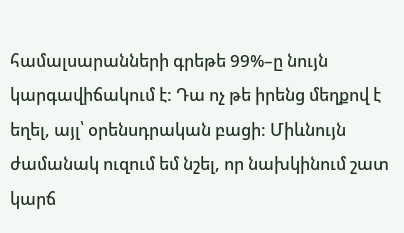համալսարանների գրեթե 99%–ը նույն կարգավիճակում է: Դա ոչ թե իրենց մեղքով է եղել, այլ՝ օրենսդրական բացի: Միևնույն ժամանակ ուզում եմ նշել, որ նախկինում շատ կարճ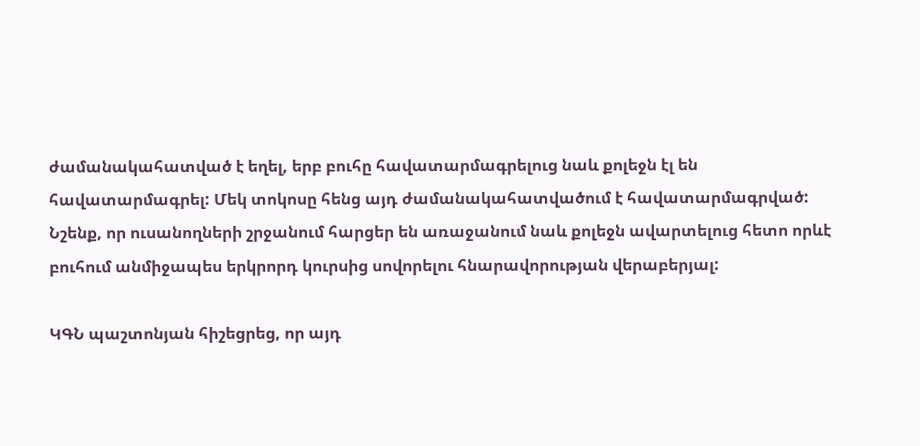ժամանակահատված է եղել, երբ բուհը հավատարմագրելուց նաև քոլեջն էլ են հավատարմագրել: Մեկ տոկոսը հենց այդ ժամանակահատվածում է հավատարմագրված: Նշենք, որ ուսանողների շրջանում հարցեր են առաջանում նաև քոլեջն ավարտելուց հետո որևէ բուհում անմիջապես երկրորդ կուրսից սովորելու հնարավորության վերաբերյալ:

ԿԳՆ պաշտոնյան հիշեցրեց, որ այդ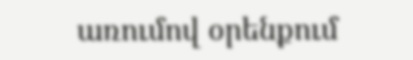առումով օրենքում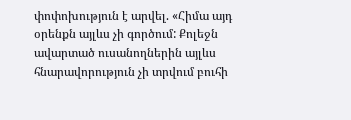փոփոխություն է արվել. «Հիմա այդ օրենքն այլևս չի գործում: Քոլեջն ավարտած ուսանողներին այլևս հնարավորություն չի տրվում բուհի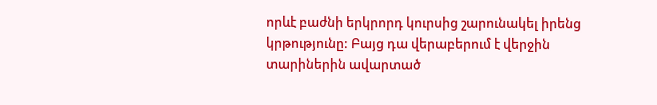որևէ բաժնի երկրորդ կուրսից շարունակել իրենց կրթությունը: Բայց դա վերաբերում է վերջին տարիներին ավարտած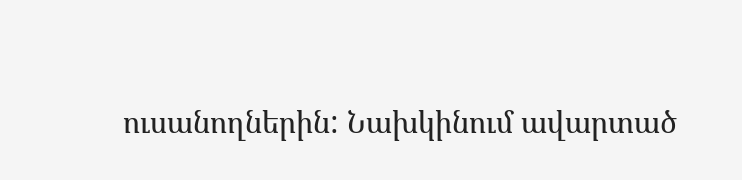ուսանողներին: Նախկինում ավարտած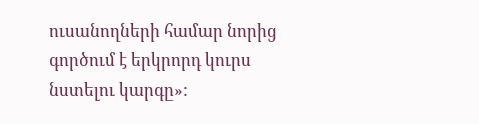ուսանողների համար նորից գործում է երկրորդ կուրս նստելու կարգը»: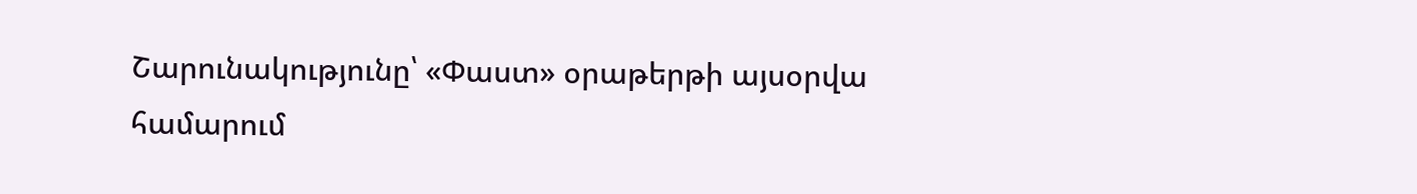Շարունակությունը՝ «Փաստ» օրաթերթի այսօրվա համարում